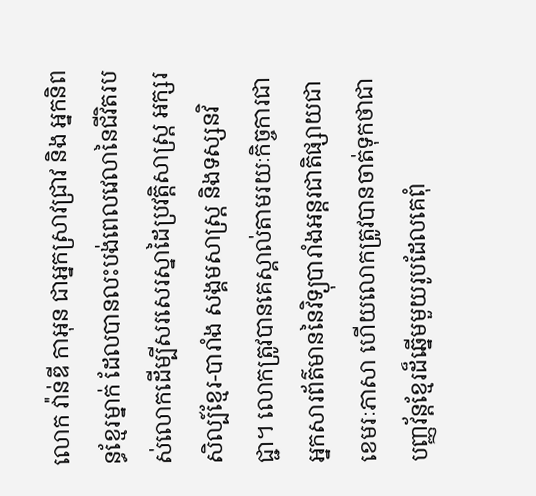លោក វ៉ាន់ឌី កាអុន ជាអ្នកស្រាវជ្រាវ និង អ្នកនិពន្ធខ្មែរម្នាក់ ដែលបានលះបង់ពេលវេលានៃជីវិតរបស់លោកដើម្បីសរសេរស្នាដៃប្រវត្តិសាស្ត្រ អក្សរសិល្ប៍ខ្មែរ-បារាំង សង្គមសាស្ត្រ និងទស្សនវិជ្ជា។ លោកត្រូវបានគេស្គាល់តាមរយៈកិច្ចការជាអ្នកសារព័ត៌មាននៃវិទ្យុបារាំងអន្តរជាតិផ្សាយជាខេមរៈភាសា ហើយលោកត្រូវបានចាត់ទុកថាជាបញ្ញវ័ន្តខ្មែរដ៏ឆ្នើមមួយរូបដែលគេពុំ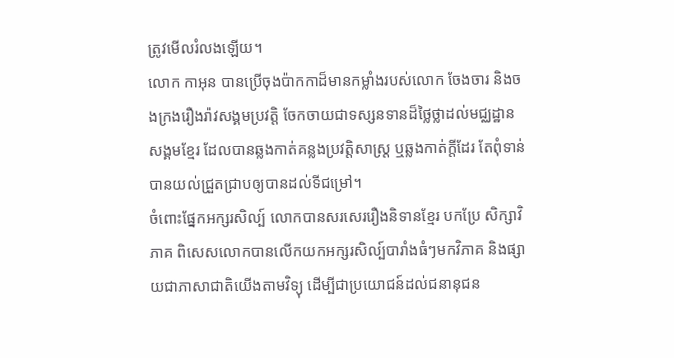ត្រូវមើលរំលងឡើយ។
លោក កាអុន បានប្រើចុងប៉ាកកាដ៏មានកម្លាំងរបស់លោក ចែងចារ និងចងក្រងរឿងរ៉ាវសង្គមប្រវត្តិ ចែកចាយជាទស្សនទានដ៏ថ្លៃថ្លាដល់មជ្ឈដ្ឋានសង្គមខ្មែរ ដែលបានឆ្លងកាត់គន្លងប្រវត្តិសាស្ត្រ ឬឆ្លងកាត់ក្តីដែរ តែពុំទាន់បានយល់ជ្រួតជ្រាបឲ្យបានដល់ទីជម្រៅ។
ចំពោះផ្នែកអក្សរសិល្ប៍ លោកបានសរសេររឿងនិទានខ្មែរ បកប្រែ សិក្សាវិភាគ ពិសេសលោកបានលើកយកអក្សរសិល្ប៍បារាំងធំៗមកវិភាគ និងផ្សាយជាភាសាជាតិយើងតាមវិទ្យុ ដើម្បីជាប្រយោជន៍ដល់ជនានុជន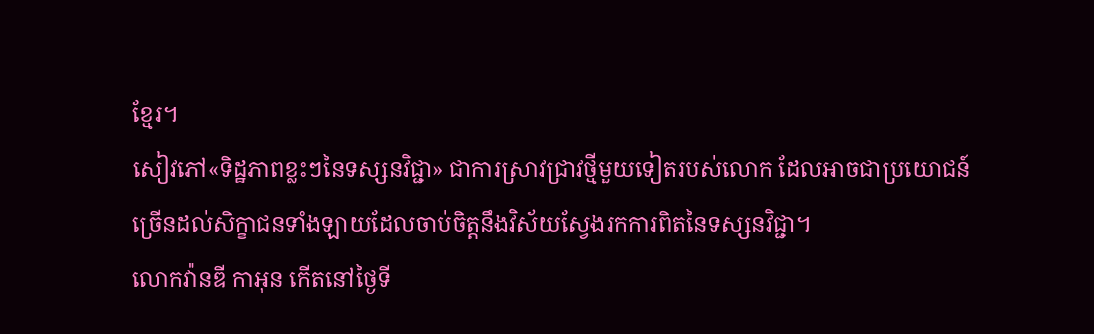ខ្មែរ។
សៀវភៅ«ទិដ្ឋភាពខ្លះៗនៃទស្សនវិជ្ជា» ជាការស្រាវជ្រាវថ្មីមួយទៀតរបស់លោក ដែលអាចជាប្រយោជន៍ច្រើនដល់សិក្ខាជនទាំងឡាយដែលចាប់ចិត្តនឹងវិស័យស្វែងរកការពិតនៃទស្សនវិជ្ជា។
លោកវ៉ានឌី កាអុន កើតនៅថ្ងៃទី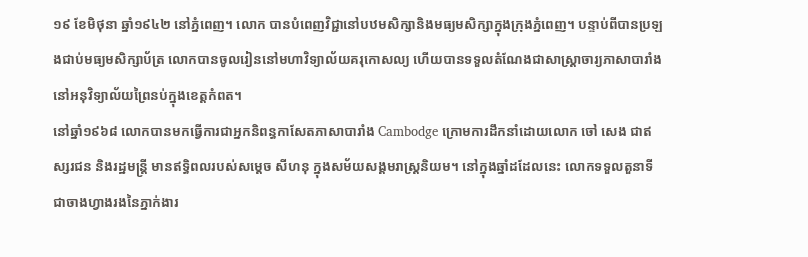១៩ ខែមិថុនា ឆ្នាំ១៩៤២ នៅភ្នំពេញ។ លោក បានបំពេញវិជ្ជានៅបឋមសិក្សានិងមធ្យមសិក្សាក្នុងក្រុងភ្នំពេញ។ បន្ទាប់ពីបានប្រឡងជាប់មធ្យមសិក្សាប័ត្រ លោកបានចូលរៀននៅមហាវិទ្យាល័យគរុកោសល្យ ហើយបានទទួលតំណែងជាសាស្ត្រាចារ្យភាសាបារាំងនៅអនុវិទ្យាល័យព្រៃនប់ក្នុងខេត្តកំពត។
នៅឆ្នាំ១៩៦៨ លោកបានមកធ្វើការជាអ្នកនិពន្ធកាសែតភាសាបារាំង Cambodge ក្រោមការដឹកនាំដោយលោក ចៅ សេង ជាឥស្សរជន និងរដ្ឋមន្ត្រី មានឥទ្ធិពលរបស់សម្តេច សីហនុ ក្នុងសម័យសង្គមរាស្ត្រនិយម។ នៅក្នុងឆ្នាំដដែលនេះ លោកទទួលតួនាទី ជាចាងហ្វាងរងនៃភ្នាក់ងារ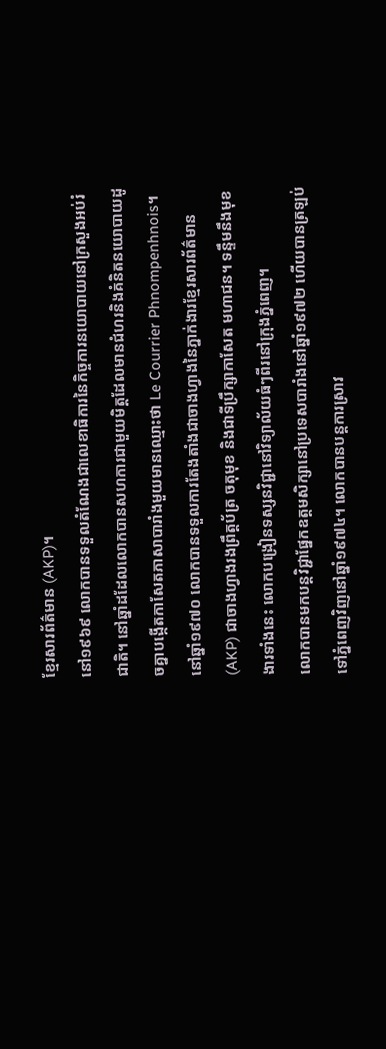ខ្មែរសារព័ត៌មាន (AKP)។
នៅ១៩៦៩ លោកបានទទួលតំណែងជាលេខាធិការនៃកិច្ចការនយោបាយនៅក្រសួងអប់រំជាតិ។ នៅឆ្នាំដដែលលោកបានសហការជាមួយមិត្តដែលមានជំហរនិងគំនិតនយោបាយដូចគ្នាបង្កើតកាសែតភាសាបារាំងមួយមានឈ្មោះថា Le Courrier Phnompenhnois។ នៅឆ្នាំ១៩៧០ លោកបានទទួលការតែងតាំងជាចាងហ្វាងនៃភ្នាក់ងារខ្មែរសារព័ត៌មាន (AKP) ជាចាងហ្វាងរងព្រឹត្តប័ត្រ ចតុមុខ និងជាទីប្រឹក្សាកាសែត មហាជន។ ទន្ទឹមនឹងមុខងារទាំងនេះ លោកបង្រៀនទស្សនវិជ្ជានៅវិទ្យាល័យធំៗពីរនៅក្រុងភ្នំពេញ។
លោកបានមកបន្តវិជ្ជាផ្នែកឧត្តមសិក្សានៅប្រទេសបារាំងនៅឆ្នាំ១៩៧២ ហើយបានត្រឡប់ទៅភ្នំពេញវិញនៅឆ្នាំ១៩៧៤។ លោកបានបន្តការស្រាវ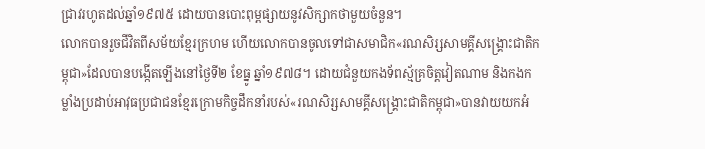ជ្រាវរហូតដល់ឆ្នាំ១៩៧៥ ដោយបានបោះពុម្ពផ្សាយនូវសិក្សាកថាមួយចំនួន។
លោកបានរួចជីវិតពីសម័យខ្មែរក្រហម ហើយលោកបានចូលទៅជាសមាជិក«រណសិរ្សសាមគ្គីសង្រ្គោះជាតិកម្ពុជា»ដែលបានបង្កើតឡើងនៅថ្ងៃទី២ ខែធ្នូ ឆ្នាំ១៩៧៨។ ដោយជំនួយកងទ័ពស្ម័គ្រចិត្តវៀតណាម និងកងកម្លាំងប្រដាប់អាវុធប្រជាជនខ្មែរក្រោមកិច្ចដឹកនាំរបស់«រណសិរ្សសាមគ្គីសង្រ្គោះជាតិកម្ពុជា»បានវាយយកអំ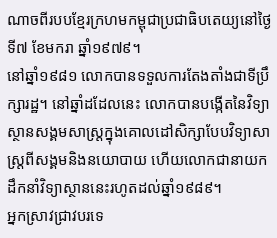ណាចពីរបបខ្មែរក្រហមកម្ពុជាប្រជាធិបតេយ្យនៅថ្ងៃទី៧ ខែមករា ឆ្នាំ១៩៧៩។
នៅឆ្នាំ១៩៨១ លោកបានទទួលការតែងតាំងជាទីប្រឹក្សារដ្ឋ។ នៅឆ្នាំដដែលនេះ លោកបានបង្កើតនៃវិទ្យាស្ថានសង្គមសាស្ត្រក្នុងគោលដៅសិក្សាបែបវិទ្យាសាស្ត្រពីសង្គមនិងនយោបាយ ហើយលោកជានាយកដឹកនាំវិទ្យាស្ថាននេះរហូតដល់ឆ្នាំ១៩៨៩។
អ្នកស្រាវជ្រាវបរទេ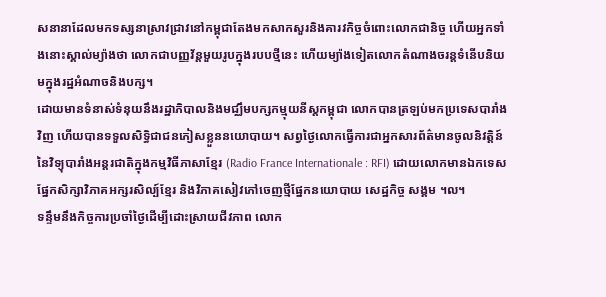សនានាដែលមកទស្សនាស្រាវជ្រាវនៅកម្ពុជាតែងមកសាកសួរនិងគារវកិច្ចចំពោះលោកជានិច្ច ហើយអ្នកទាំងនោះស្គាល់ម្យ៉ាងថា លោកជាបញ្ញវ័ន្តមួយរូបក្នុងរបបថ្មីនេះ ហើយម្យ៉ាងទៀតលោកតំណាងចរន្តទំនើបនិយមក្នុងរដ្ឋអំណាចនិងបក្ស។
ដោយមានទំនាស់ទំនុយនឹងរដ្ឋាភិបាលនិងមជ្ឈឹមបក្សកម្មុយនីស្តកម្ពុជា លោកបានត្រឡប់មកប្រទេសបារាំងវិញ ហើយបានទទួលសិទ្ធិជាជនភៀសខ្លួននយោបាយ។ សព្វថ្ងៃលោកធ្វើការជាអ្នកសារព័ត៌មានចូលនិវត្តិន៍នៃវិទ្យុបារាំងអន្តរជាតិក្នុងកម្មវិធីភាសាខ្មែរ (Radio France Internationale : RFI) ដោយលោកមានឯកទេសផ្នែកសិក្សាវិភាគអក្សរសិល្ប៍ខ្មែរ និងវិភាគសៀវភៅចេញថ្មីផ្នែកនយោបាយ សេដ្ឋកិច្ច សង្គម ។ល។
ទន្ទឹមនឹងកិច្ចការប្រចាំថ្ងៃដើម្បីដោះស្រាយជីវភាព លោក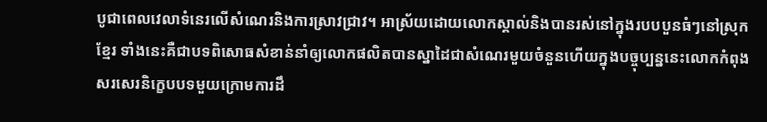បូជាពេលវេលាទំនេរលើសំណេរនិងការស្រាវជ្រាវ។ អាស្រ័យដោយលោកស្គាល់និងបានរស់នៅក្នុងរបបបួនធំៗនៅស្រុកខ្មែរ ទាំងនេះគឺជាបទពិសោធសំខាន់នាំឲ្យលោកផលិតបានស្នាដៃជាសំណេរមួយចំនួនហើយក្នុងបច្ចុប្បន្ននេះលោកកំពុងសរសេរនិក្ខេបបទមួយក្រោមការដឹ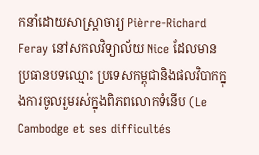កនាំដោយសាស្ត្រាចារ្យ Pièrre-Richard Feray នៅសកលវិទ្យាល័យ Nice ដែលមានប្រធានបទឈ្មោះ ប្រទេសកម្ពុជានិងផលវិបាកក្នុងការចូលរួមរស់ក្នុងពិភពលោកទំនើប (Le Cambodge et ses difficultés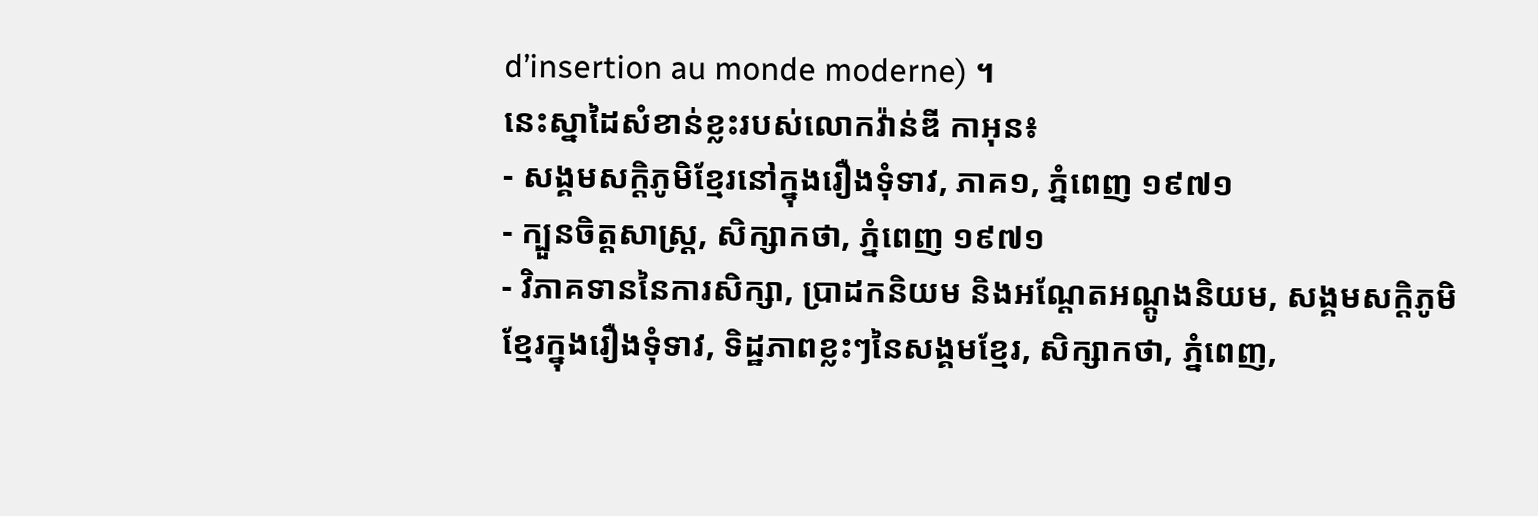d’insertion au monde moderne) ។
នេះស្នាដៃសំខាន់ខ្លះរបស់លោកវ៉ាន់ឌី កាអុន៖
- សង្គមសក្តិភូមិខ្មែរនៅក្នុងរឿងទុំទាវ, ភាគ១, ភ្នំពេញ ១៩៧១
- ក្បួនចិត្តសាស្ត្រ, សិក្សាកថា, ភ្នំពេញ ១៩៧១
- វិភាគទាននៃការសិក្សា, ប្រាដកនិយម និងអណ្តែតអណ្តូងនិយម, សង្គមសក្តិភូមិខ្មែរក្នុងរឿងទុំទាវ, ទិដ្ឋភាពខ្លះៗនៃសង្គមខ្មែរ, សិក្សាកថា, ភ្នំពេញ,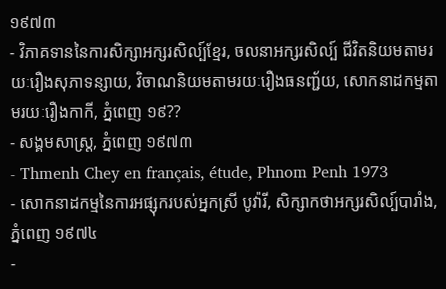១៩៧៣
- វិភាគទាននៃការសិក្សាអក្សរសិល្ប៍ខ្មែរ, ចលនាអក្សរសិល្ប៍ ជីវិតនិយមតាមរយៈរឿងសុភាទន្សាយ, វិចាណនិយមតាមរយៈរឿងធនញ្ជ័យ, សោកនាដកម្មតាមរយៈរឿងកាកី, ភ្នំពេញ ១៩??
- សង្គមសាស្ត្រ, ភ្នំពេញ ១៩៧៣
- Thmenh Chey en français, étude, Phnom Penh 1973
- សោកនាដកម្មនៃការអផ្សុករបស់អ្នកស្រី បូវ៉ារី, សិក្សាកថាអក្សរសិល្ប៍បារាំង, ភ្នំពេញ ១៩៧៤
-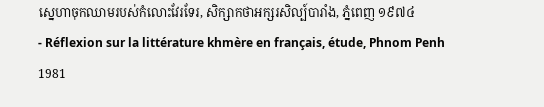ស្នេហាចុកឈាមរបស់កំលោះវែរទែរ, សិក្សាកថាអក្សរសិល្ប៍បារាំង, ភ្នំពេញ ១៩៧៤
- Réflexion sur la littérature khmère en français, étude, Phnom Penh 1981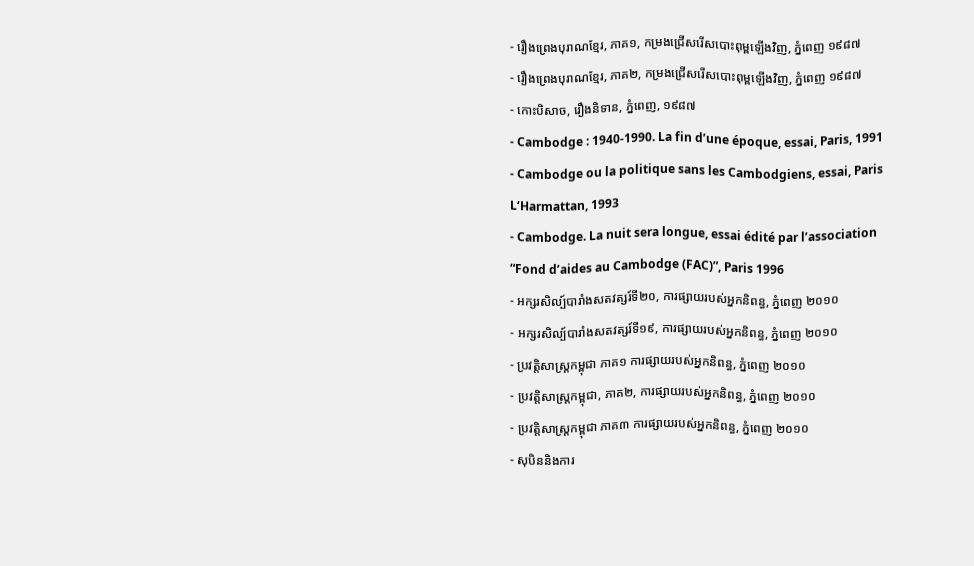- រឿងព្រេងបុរាណខ្មែរ, ភាគ១, កម្រងជ្រើសរើសបោះពុម្ពឡើងវិញ, ភ្នំពេញ ១៩៨៧
- រឿងព្រេងបុរាណខ្មែរ, ភាគ២, កម្រងជ្រើសរើសបោះពុម្ពឡើងវិញ, ភ្នំពេញ ១៩៨៧
- កោះបិសាច, រឿងនិទាន, ភ្នំពេញ, ១៩៨៧
- Cambodge : 1940-1990. La fin d’une époque, essai, Paris, 1991
- Cambodge ou la politique sans les Cambodgiens, essai, Paris L‘Harmattan, 1993
- Cambodge. La nuit sera longue, essai édité par l’association “Fond d’aides au Cambodge (FAC)”, Paris 1996
- អក្សរសិល្ប៍បារាំងសតវត្សរ៍ទី២០, ការផ្សាយរបស់អ្នកនិពន្ធ, ភ្នំពេញ ២០១០
- អក្សរសិល្ប៍បារាំងសតវត្សរ៍ទី១៩, ការផ្សាយរបស់អ្នកនិពន្ធ, ភ្នំពេញ ២០១០
- ប្រវត្តិសាស្ត្រកម្ពុជា ភាគ១ ការផ្សាយរបស់អ្នកនិពន្ធ, ភ្នំពេញ ២០១០
- ប្រវត្តិសាស្ត្រកម្ពុជា, ភាគ២, ការផ្សាយរបស់អ្នកនិពន្ធ, ភ្នំពេញ ២០១០
- ប្រវត្តិសាស្ត្រកម្ពុជា ភាគ៣ ការផ្សាយរបស់អ្នកនិពន្ធ, ភ្នំពេញ ២០១០
- សុបិននិងការ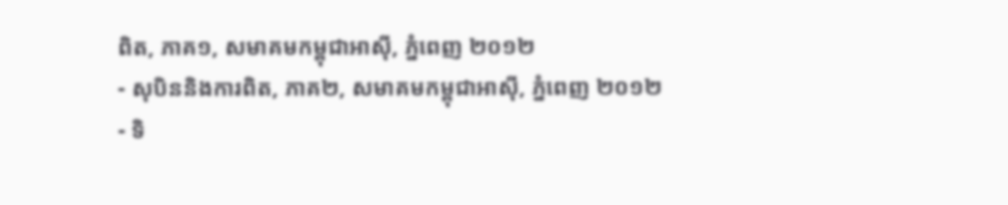ពិត, ភាគ១, សមាគមកម្ពុជាអាស៊ី, ភ្នំពេញ ២០១២
- សុបិននិងការពិត, ភាគ២, សមាគមកម្ពុជាអាស៊ី, ភ្នំពេញ ២០១២
- ទិ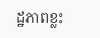ដ្ឋភាពខ្លះ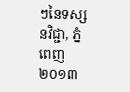ៗនៃទស្សនវិជ្ជា, ភ្នំពេញ ២០១៣